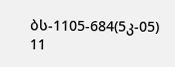ბს-1105-684(5კ-05) 11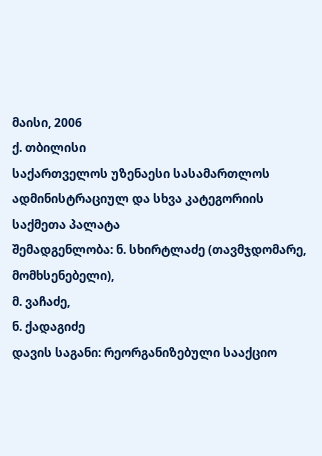მაისი, 2006
ქ. თბილისი
საქართველოს უზენაესი სასამართლოს ადმინისტრაციულ და სხვა კატეგორიის საქმეთა პალატა
შემადგენლობა: ნ. სხირტლაძე (თავმჯდომარე, მომხსენებელი),
მ. ვაჩაძე,
ნ. ქადაგიძე
დავის საგანი: რეორგანიზებული სააქციო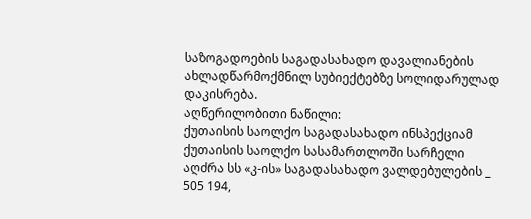საზოგადოების საგადასახადო დავალიანების ახლადწარმოქმნილ სუბიექტებზე სოლიდარულად დაკისრება.
აღწერილობითი ნაწილი:
ქუთაისის საოლქო საგადასახადო ინსპექციამ ქუთაისის საოლქო სასამართლოში სარჩელი აღძრა სს «კ-ის» საგადასახადო ვალდებულების _ 505 194,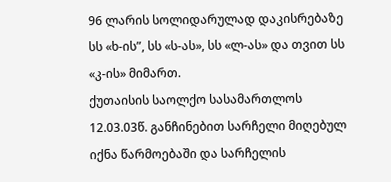96 ლარის სოლიდარულად დაკისრებაზე სს «ხ-ის”, სს «ს-ას», სს «ლ-ას» და თვით სს «კ-ის» მიმართ.
ქუთაისის საოლქო სასამართლოს 12.03.03წ. განჩინებით სარჩელი მიღებულ იქნა წარმოებაში და სარჩელის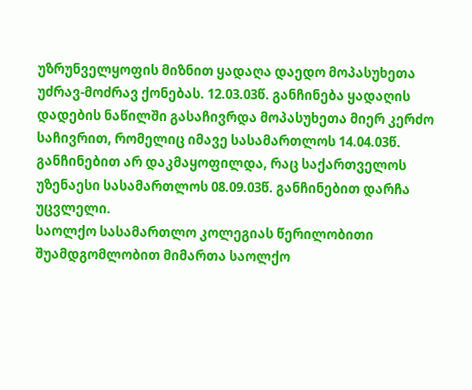უზრუნველყოფის მიზნით ყადაღა დაედო მოპასუხეთა უძრავ-მოძრავ ქონებას. 12.03.03წ. განჩინება ყადაღის დადების ნაწილში გასაჩივრდა მოპასუხეთა მიერ კერძო საჩივრით, რომელიც იმავე სასამართლოს 14.04.03წ. განჩინებით არ დაკმაყოფილდა, რაც საქართველოს უზენაესი სასამართლოს 08.09.03წ. განჩინებით დარჩა უცვლელი.
საოლქო სასამართლო კოლეგიას წერილობითი შუამდგომლობით მიმართა საოლქო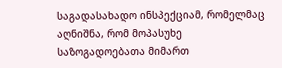საგადასახადო ინსპექციამ, რომელმაც აღნიშნა, რომ მოპასუხე საზოგადოებათა მიმართ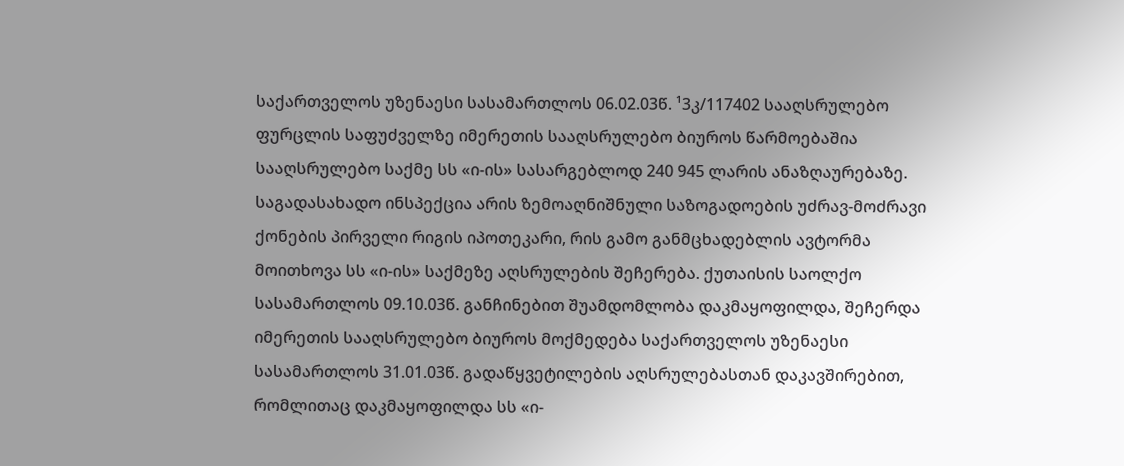საქართველოს უზენაესი სასამართლოს 06.02.03წ. ¹3კ/117402 სააღსრულებო ფურცლის საფუძველზე იმერეთის სააღსრულებო ბიუროს წარმოებაშია სააღსრულებო საქმე სს «ი-ის» სასარგებლოდ 240 945 ლარის ანაზღაურებაზე. საგადასახადო ინსპექცია არის ზემოაღნიშნული საზოგადოების უძრავ-მოძრავი ქონების პირველი რიგის იპოთეკარი, რის გამო განმცხადებლის ავტორმა მოითხოვა სს «ი-ის» საქმეზე აღსრულების შეჩერება. ქუთაისის საოლქო სასამართლოს 09.10.03წ. განჩინებით შუამდომლობა დაკმაყოფილდა, შეჩერდა იმერეთის სააღსრულებო ბიუროს მოქმედება საქართველოს უზენაესი სასამართლოს 31.01.03წ. გადაწყვეტილების აღსრულებასთან დაკავშირებით, რომლითაც დაკმაყოფილდა სს «ი-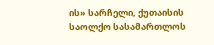ის» სარჩელი, ქუთაისის საოლქო სასამართლოს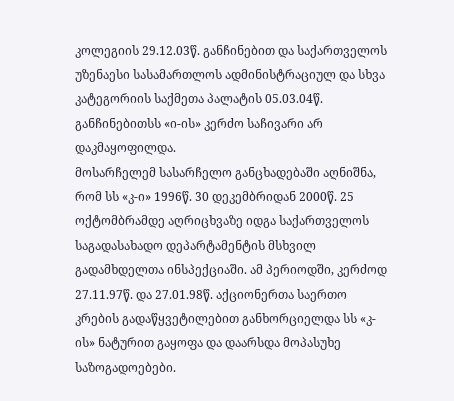კოლეგიის 29.12.03წ. განჩინებით და საქართველოს უზენაესი სასამართლოს ადმინისტრაციულ და სხვა კატეგორიის საქმეთა პალატის 05.03.04წ. განჩინებითსს «ი-ის» კერძო საჩივარი არ დაკმაყოფილდა.
მოსარჩელემ სასარჩელო განცხადებაში აღნიშნა, რომ სს «კ-ი» 1996წ. 30 დეკემბრიდან 2000წ. 25 ოქტომბრამდე აღრიცხვაზე იდგა საქართველოს საგადასახადო დეპარტამენტის მსხვილ გადამხდელთა ინსპექციაში. ამ პერიოდში, კერძოდ 27.11.97წ. და 27.01.98წ. აქციონერთა საერთო კრების გადაწყვეტილებით განხორციელდა სს «კ-ის» ნატურით გაყოფა და დაარსდა მოპასუხე საზოგადოებები.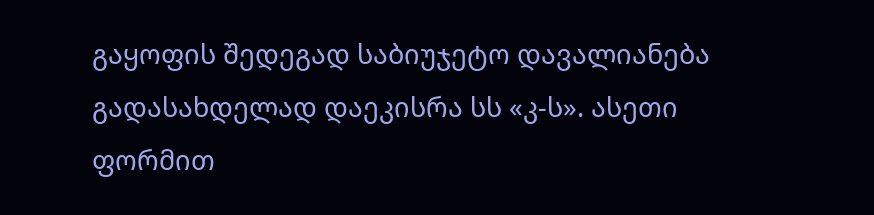გაყოფის შედეგად საბიუჯეტო დავალიანება გადასახდელად დაეკისრა სს «კ-ს». ასეთი ფორმით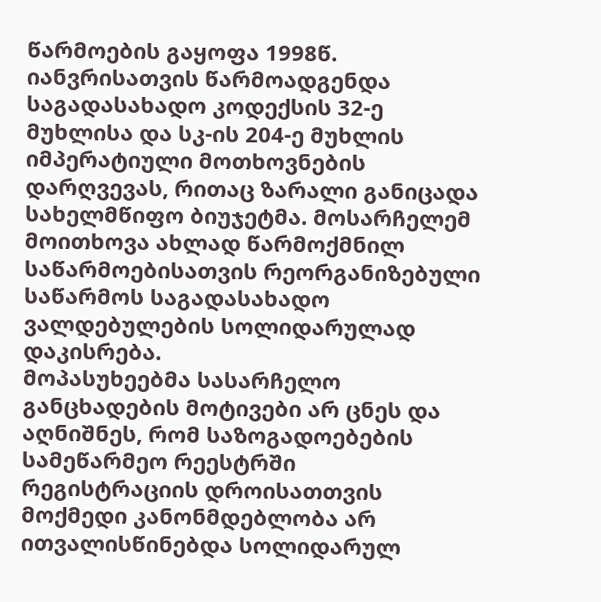წარმოების გაყოფა 1998წ. იანვრისათვის წარმოადგენდა საგადასახადო კოდექსის 32-ე მუხლისა და სკ-ის 204-ე მუხლის იმპერატიული მოთხოვნების დარღვევას, რითაც ზარალი განიცადა სახელმწიფო ბიუჯეტმა. მოსარჩელემ მოითხოვა ახლად წარმოქმნილ საწარმოებისათვის რეორგანიზებული საწარმოს საგადასახადო ვალდებულების სოლიდარულად დაკისრება.
მოპასუხეებმა სასარჩელო განცხადების მოტივები არ ცნეს და აღნიშნეს, რომ საზოგადოებების სამეწარმეო რეესტრში რეგისტრაციის დროისათთვის მოქმედი კანონმდებლობა არ ითვალისწინებდა სოლიდარულ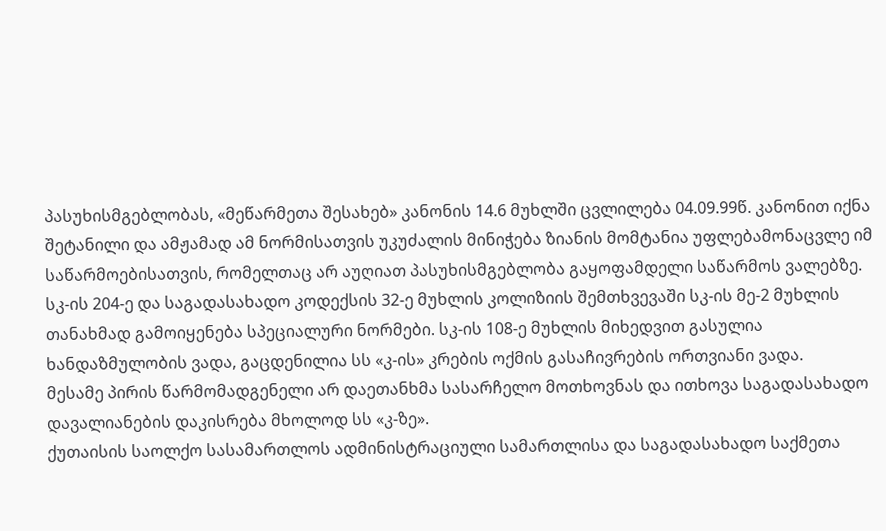პასუხისმგებლობას, «მეწარმეთა შესახებ» კანონის 14.6 მუხლში ცვლილება 04.09.99წ. კანონით იქნა შეტანილი და ამჟამად ამ ნორმისათვის უკუძალის მინიჭება ზიანის მომტანია უფლებამონაცვლე იმ საწარმოებისათვის, რომელთაც არ აუღიათ პასუხისმგებლობა გაყოფამდელი საწარმოს ვალებზე. სკ-ის 204-ე და საგადასახადო კოდექსის 32-ე მუხლის კოლიზიის შემთხვევაში სკ-ის მე-2 მუხლის თანახმად გამოიყენება სპეციალური ნორმები. სკ-ის 108-ე მუხლის მიხედვით გასულია ხანდაზმულობის ვადა, გაცდენილია სს «კ-ის» კრების ოქმის გასაჩივრების ორთვიანი ვადა.
მესამე პირის წარმომადგენელი არ დაეთანხმა სასარჩელო მოთხოვნას და ითხოვა საგადასახადო დავალიანების დაკისრება მხოლოდ სს «კ-ზე».
ქუთაისის საოლქო სასამართლოს ადმინისტრაციული სამართლისა და საგადასახადო საქმეთა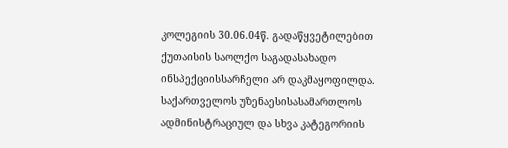კოლეგიის 30.06.04წ. გადაწყვეტილებით ქუთაისის საოლქო საგადასახადო ინსპექციისსარჩელი არ დაკმაყოფილდა. საქართველოს უზენაესისასამართლოს ადმინისტრაციულ და სხვა კატეგორიის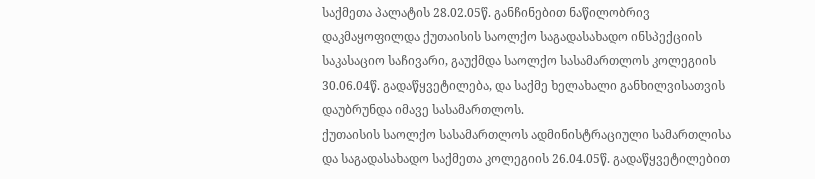საქმეთა პალატის 28.02.05წ. განჩინებით ნაწილობრივ დაკმაყოფილდა ქუთაისის საოლქო საგადასახადო ინსპექციის საკასაციო საჩივარი, გაუქმდა საოლქო სასამართლოს კოლეგიის 30.06.04წ. გადაწყვეტილება, და საქმე ხელახალი განხილვისათვის დაუბრუნდა იმავე სასამართლოს.
ქუთაისის საოლქო სასამართლოს ადმინისტრაციული სამართლისა და საგადასახადო საქმეთა კოლეგიის 26.04.05წ. გადაწყვეტილებით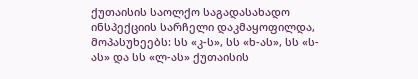ქუთაისის საოლქო საგადასახადო ინსპექციის სარჩელი დაკმაყოფილდა, მოპასუხეებს: სს «კ-ს», სს «ხ-ას», სს «ს-ას» და სს «ლ-ას» ქუთაისის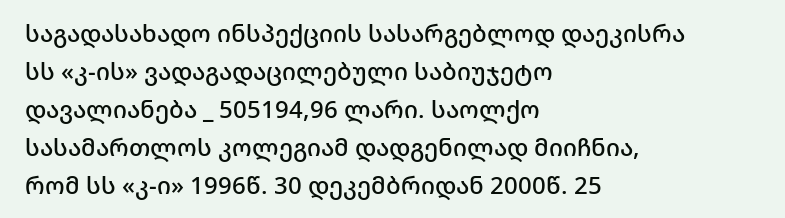საგადასახადო ინსპექციის სასარგებლოდ დაეკისრა სს «კ-ის» ვადაგადაცილებული საბიუჯეტო დავალიანება _ 505194,96 ლარი. საოლქო სასამართლოს კოლეგიამ დადგენილად მიიჩნია, რომ სს «კ-ი» 1996წ. 30 დეკემბრიდან 2000წ. 25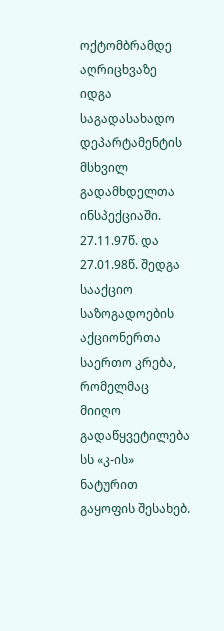ოქტომბრამდე აღრიცხვაზე იდგა საგადასახადო დეპარტამენტის მსხვილ გადამხდელთა ინსპექციაში. 27.11.97წ. და 27.01.98წ. შედგა სააქციო საზოგადოების აქციონერთა საერთო კრება, რომელმაც მიიღო გადაწყვეტილება სს «კ-ის» ნატურით გაყოფის შესახებ.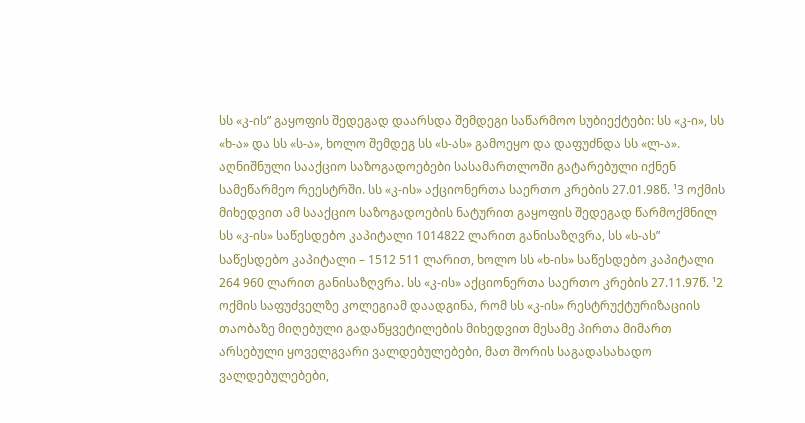სს «კ-ის” გაყოფის შედეგად დაარსდა შემდეგი საწარმოო სუბიექტები: სს «კ-ი», სს «ხ-ა» და სს «ს-ა», ხოლო შემდეგ სს «ს-ას» გამოეყო და დაფუძნდა სს «ლ-ა». აღნიშნული სააქციო საზოგადოებები სასამართლოში გატარებული იქნენ სამეწარმეო რეესტრში. სს «კ-ის» აქციონერთა საერთო კრების 27.01.98წ. ¹3 ოქმის მიხედვით ამ სააქციო საზოგადოების ნატურით გაყოფის შედეგად წარმოქმნილ სს «კ-ის» საწესდებო კაპიტალი 1014822 ლარით განისაზღვრა, სს «ს-ას” საწესდებო კაპიტალი – 1512 511 ლარით, ხოლო სს «ხ-ის» საწესდებო კაპიტალი 264 960 ლარით განისაზღვრა. სს «კ-ის» აქციონერთა საერთო კრების 27.11.97წ. ¹2 ოქმის საფუძველზე კოლეგიამ დაადგინა, რომ სს «კ-ის» რესტრუქტურიზაციის თაობაზე მიღებული გადაწყვეტილების მიხედვით მესამე პირთა მიმართ არსებული ყოველგვარი ვალდებულებები, მათ შორის საგადასახადო ვალდებულებები,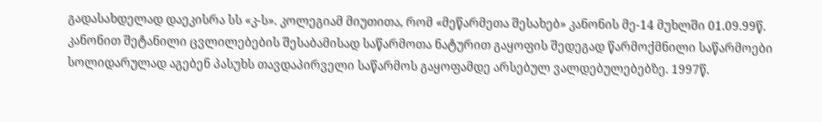გადასახდელად დაეკისრა სს «კ-ს». კოლეგიამ მიუთითა, რომ «მეწარმეთა შესახებ» კანონის მე-14 მუხლში 01.09.99წ. კანონით შეტანილი ცვლილებების შესაბამისად საწარმოთა ნატურით გაყოფის შედეგად წარმოქმნილი საწარმოები სოლიდარულად აგებენ პასუხს თავდაპირველი საწარმოს გაყოფამდე არსებულ ვალდებულებებზე. 1997წ.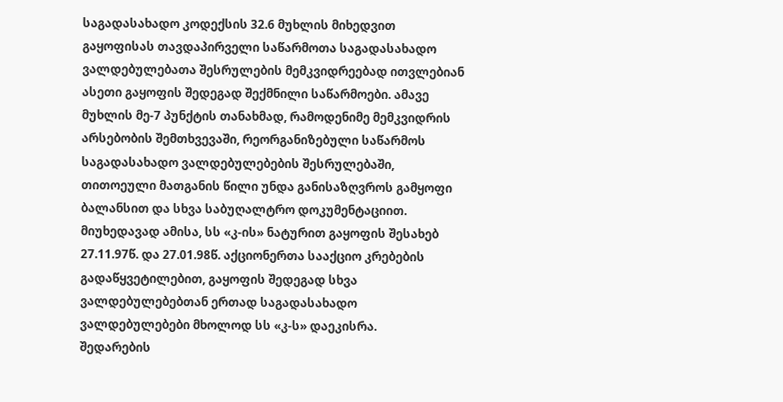საგადასახადო კოდექსის 32.6 მუხლის მიხედვით გაყოფისას თავდაპირველი საწარმოთა საგადასახადო ვალდებულებათა შესრულების მემკვიდრეებად ითვლებიან ასეთი გაყოფის შედეგად შექმნილი საწარმოები. ამავე მუხლის მე-7 პუნქტის თანახმად, რამოდენიმე მემკვიდრის არსებობის შემთხვევაში, რეორგანიზებული საწარმოს საგადასახადო ვალდებულებების შესრულებაში, თითოეული მათგანის წილი უნდა განისაზღვროს გამყოფი ბალანსით და სხვა საბუღალტრო დოკუმენტაციით. მიუხედავად ამისა, სს «კ-ის» ნატურით გაყოფის შესახებ 27.11.97წ. და 27.01.98წ. აქციონერთა სააქციო კრებების გადაწყვეტილებით, გაყოფის შედეგად სხვა ვალდებულებებთან ერთად საგადასახადო ვალდებულებები მხოლოდ სს «კ-ს» დაეკისრა.
შედარების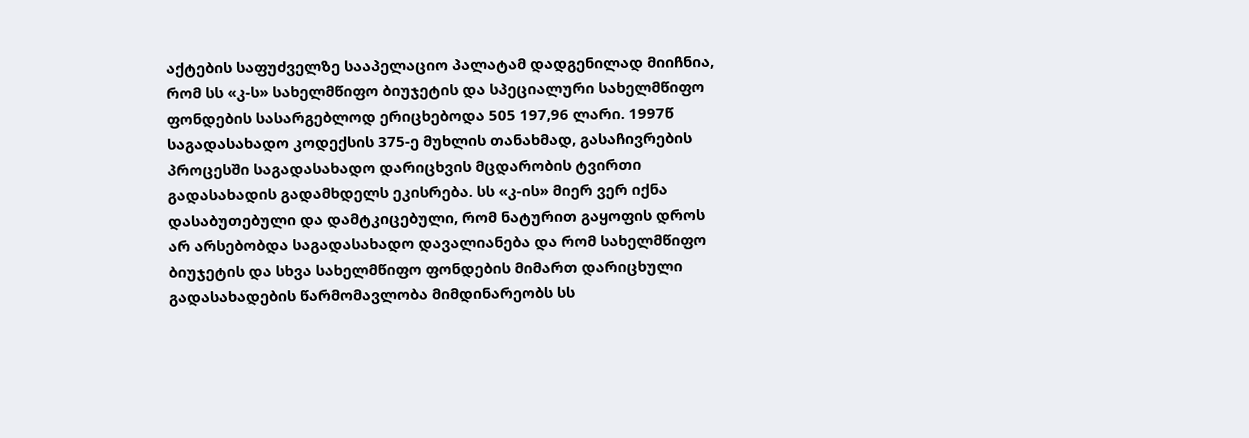აქტების საფუძველზე სააპელაციო პალატამ დადგენილად მიიჩნია, რომ სს «კ-ს» სახელმწიფო ბიუჯეტის და სპეციალური სახელმწიფო ფონდების სასარგებლოდ ერიცხებოდა 505 197,96 ლარი. 1997წ საგადასახადო კოდექსის 375-ე მუხლის თანახმად, გასაჩივრების პროცესში საგადასახადო დარიცხვის მცდარობის ტვირთი გადასახადის გადამხდელს ეკისრება. სს «კ-ის» მიერ ვერ იქნა დასაბუთებული და დამტკიცებული, რომ ნატურით გაყოფის დროს არ არსებობდა საგადასახადო დავალიანება და რომ სახელმწიფო ბიუჯეტის და სხვა სახელმწიფო ფონდების მიმართ დარიცხული გადასახადების წარმომავლობა მიმდინარეობს სს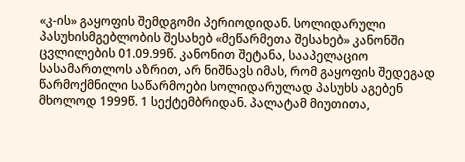«კ-ის» გაყოფის შემდგომი პერიოდიდან. სოლიდარული პასუხისმგებლობის შესახებ «მეწარმეთა შესახებ» კანონში ცვლილების 01.09.99წ. კანონით შეტანა, სააპელაციო სასამართლოს აზრით, არ ნიშნავს იმას, რომ გაყოფის შედეგად წარმოქმნილი საწარმოები სოლიდარულად პასუხს აგებენ მხოლოდ 1999წ. 1 სექტემბრიდან. პალატამ მიუთითა,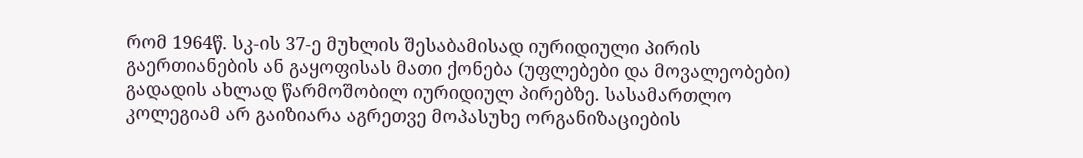რომ 1964წ. სკ-ის 37-ე მუხლის შესაბამისად იურიდიული პირის გაერთიანების ან გაყოფისას მათი ქონება (უფლებები და მოვალეობები) გადადის ახლად წარმოშობილ იურიდიულ პირებზე. სასამართლო კოლეგიამ არ გაიზიარა აგრეთვე მოპასუხე ორგანიზაციების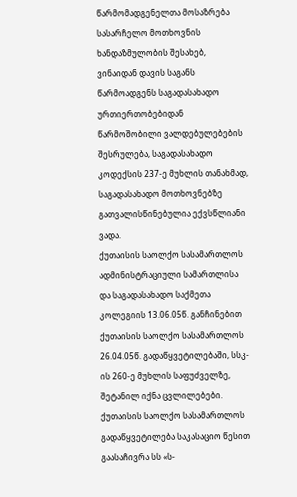წარმომადგენელთა მოსაზრება სასარჩელო მოთხოვნის ხანდაზმულობის შესახებ, ვინაიდან დავის საგანს წარმოადგენს საგადასახადო ურთიერთობებიდან წარმოშობილი ვალდებულებების შესრულება, საგადასახადო კოდექსის 237-ე მუხლის თანახმად, საგადასახადო მოთხოვნებზე გათვალისწინებულია ექვსწლიანი ვადა.
ქუთაისის საოლქო სასამართლოს ადმინისტრაციული სამართლისა და საგადასახადო საქმეთა კოლეგიის 13.06.05წ. განჩინებით ქუთაისის საოლქო სასამართლოს 26.04.05წ. გადაწყვეტილებაში, სსკ-ის 260-ე მუხლის საფუძველზე, შეტანილ იქნა ცვლილებები.
ქუთაისის საოლქო სასამართლოს გადაწყვეტილება საკასაციო წესით გაასაჩივრა სს «ს-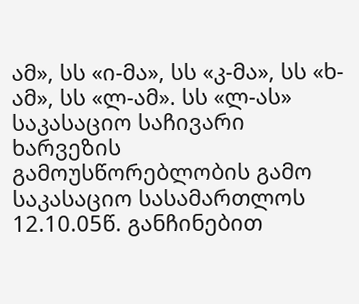ამ», სს «ი-მა», სს «კ-მა», სს «ხ-ამ», სს «ლ-ამ». სს «ლ-ას» საკასაციო საჩივარი ხარვეზის გამოუსწორებლობის გამო საკასაციო სასამართლოს 12.10.05წ. განჩინებით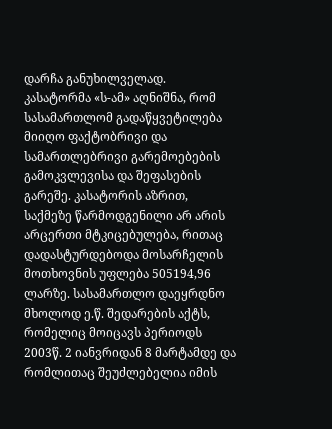დარჩა განუხილველად.
კასატორმა «ს-ამ» აღნიშნა, რომ სასამართლომ გადაწყვეტილება მიიღო ფაქტობრივი და სამართლებრივი გარემოებების გამოკვლევისა და შეფასების გარეშე. კასატორის აზრით, საქმეზე წარმოდგენილი არ არის არცერთი მტკიცებულება, რითაც დადასტურდებოდა მოსარჩელის მოთხოვნის უფლება 505194,96 ლარზე. სასამართლო დაეყრდნო მხოლოდ ე.წ. შედარების აქტს, რომელიც მოიცავს პერიოდს 2003წ. 2 იანვრიდან 8 მარტამდე და რომლითაც შეუძლებელია იმის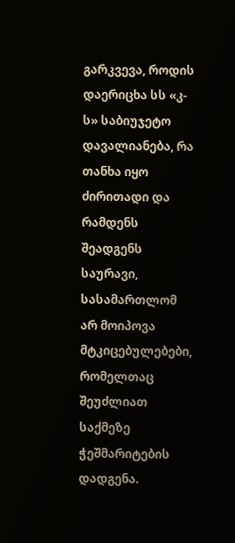გარკვევა, როდის დაერიცხა სს «კ-ს» საბიუჯეტო დავალიანება, რა თანხა იყო ძირითადი და რამდენს შეადგენს საურავი, სასამართლომ არ მოიპოვა მტკიცებულებები, რომელთაც შეუძლიათ საქმეზე ჭეშმარიტების დადგენა.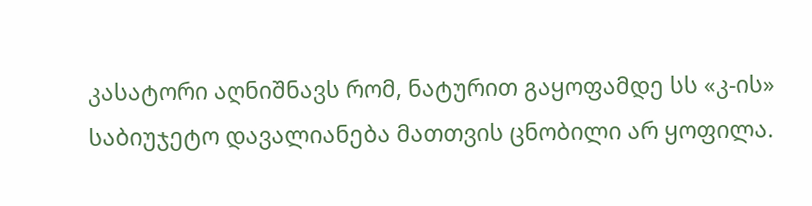კასატორი აღნიშნავს რომ, ნატურით გაყოფამდე სს «კ-ის» საბიუჯეტო დავალიანება მათთვის ცნობილი არ ყოფილა.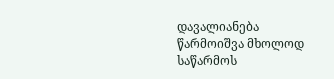დავალიანება წარმოიშვა მხოლოდ საწარმოს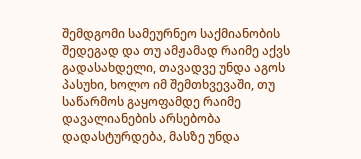შემდგომი სამეურნეო საქმიანობის შედეგად და თუ ამჟამად რაიმე აქვს გადასახდელი, თავადვე უნდა აგოს პასუხი, ხოლო იმ შემთხვევაში, თუ საწარმოს გაყოფამდე რაიმე დავალიანების არსებობა დადასტურდება, მასზე უნდა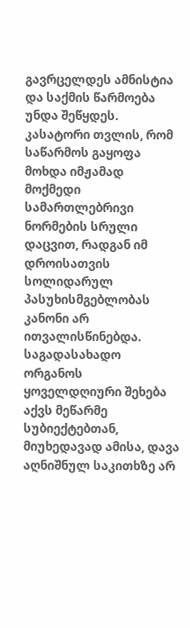გავრცელდეს ამნისტია და საქმის წარმოება უნდა შეწყდეს.
კასატორი თვლის, რომ საწარმოს გაყოფა მოხდა იმჟამად მოქმედი სამართლებრივი ნორმების სრული დაცვით, რადგან იმ დროისათვის სოლიდარულ პასუხისმგებლობას კანონი არ ითვალისწინებდა. საგადასახადო ორგანოს ყოველდღიური შეხება აქვს მეწარმე სუბიექტებთან, მიუხედავად ამისა, დავა აღნიშნულ საკითხზე არ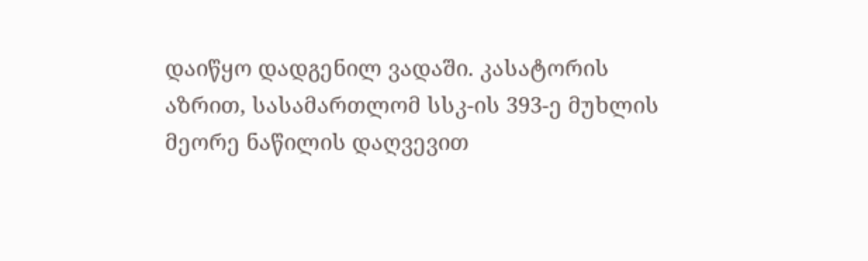დაიწყო დადგენილ ვადაში. კასატორის აზრით, სასამართლომ სსკ-ის 393-ე მუხლის მეორე ნაწილის დაღვევით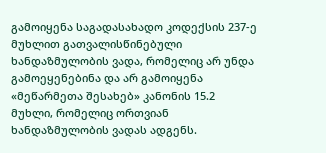გამოიყენა საგადასახადო კოდექსის 237-ე მუხლით გათვალისწინებული ხანდაზმულობის ვადა, რომელიც არ უნდა გამოეყენებინა და არ გამოიყენა «მეწარმეთა შესახებ» კანონის 15.2 მუხლი, რომელიც ორთვიან ხანდაზმულობის ვადას ადგენს.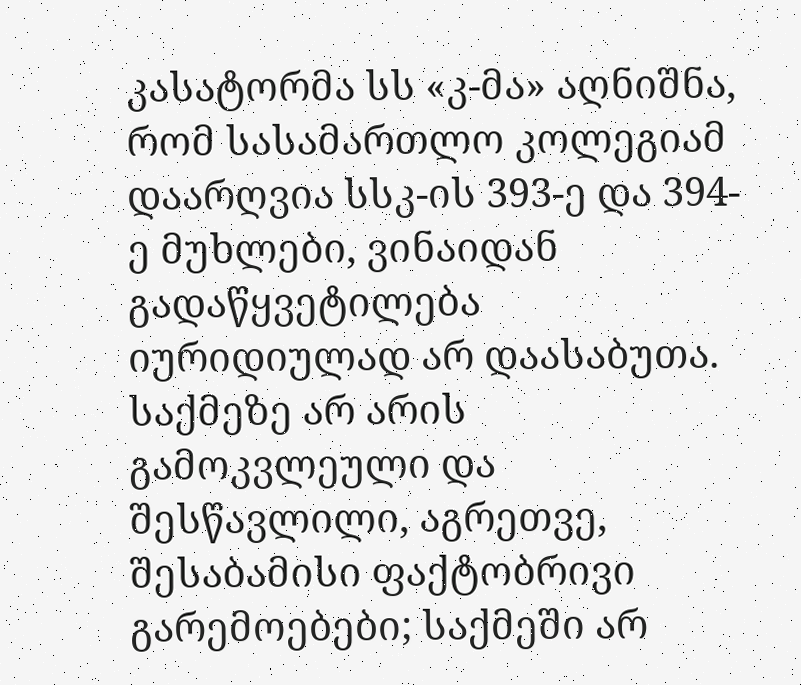კასატორმა სს «კ-მა» აღნიშნა, რომ სასამართლო კოლეგიამ დაარღვია სსკ-ის 393-ე და 394-ე მუხლები, ვინაიდან გადაწყვეტილება იურიდიულად არ დაასაბუთა. საქმეზე არ არის გამოკვლეული და შესწავლილი, აგრეთვე, შესაბამისი ფაქტობრივი გარემოებები; საქმეში არ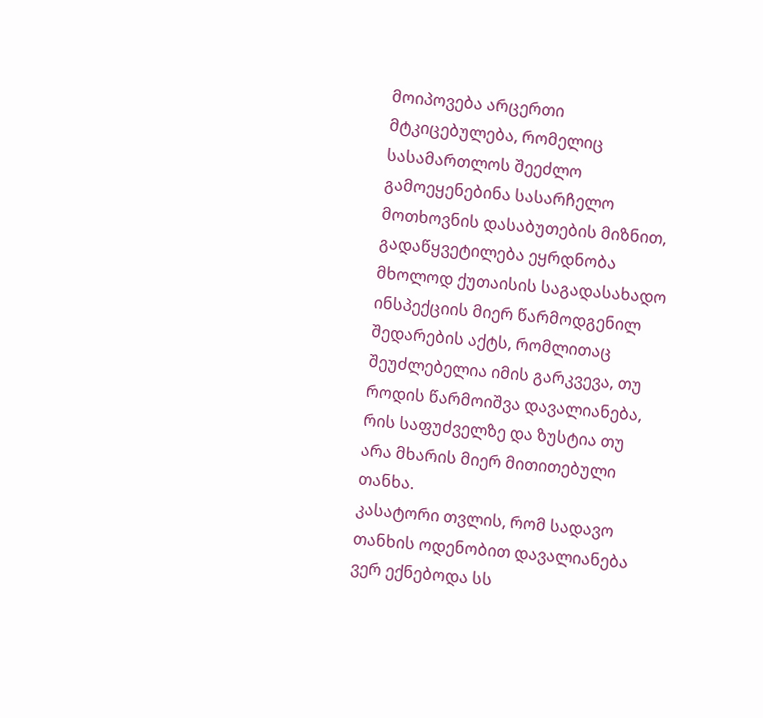მოიპოვება არცერთი მტკიცებულება, რომელიც სასამართლოს შეეძლო გამოეყენებინა სასარჩელო მოთხოვნის დასაბუთების მიზნით, გადაწყვეტილება ეყრდნობა მხოლოდ ქუთაისის საგადასახადო ინსპექციის მიერ წარმოდგენილ შედარების აქტს, რომლითაც შეუძლებელია იმის გარკვევა, თუ როდის წარმოიშვა დავალიანება, რის საფუძველზე და ზუსტია თუ არა მხარის მიერ მითითებული თანხა.
კასატორი თვლის, რომ სადავო თანხის ოდენობით დავალიანება ვერ ექნებოდა სს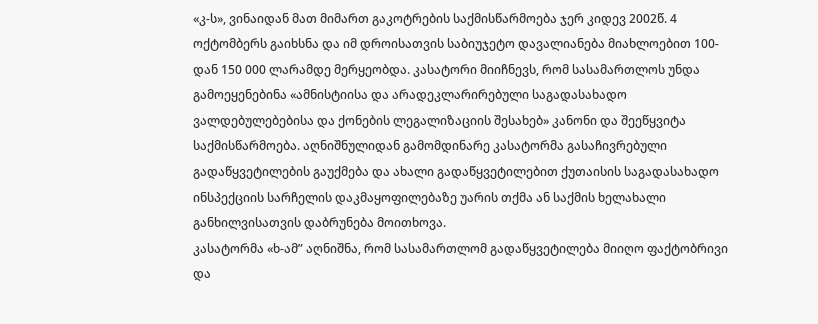«კ-ს», ვინაიდან მათ მიმართ გაკოტრების საქმისწარმოება ჯერ კიდევ 2002წ. 4 ოქტომბერს გაიხსნა და იმ დროისათვის საბიუჯეტო დავალიანება მიახლოებით 100-დან 150 000 ლარამდე მერყეობდა. კასატორი მიიჩნევს, რომ სასამართლოს უნდა გამოეყენებინა «ამნისტიისა და არადეკლარირებული საგადასახადო ვალდებულებებისა და ქონების ლეგალიზაციის შესახებ» კანონი და შეეწყვიტა საქმისწარმოება. აღნიშნულიდან გამომდინარე კასატორმა გასაჩივრებული გადაწყვეტილების გაუქმება და ახალი გადაწყვეტილებით ქუთაისის საგადასახადო ინსპექციის სარჩელის დაკმაყოფილებაზე უარის თქმა ან საქმის ხელახალი განხილვისათვის დაბრუნება მოითხოვა.
კასატორმა «ხ-ამ” აღნიშნა, რომ სასამართლომ გადაწყვეტილება მიიღო ფაქტობრივი და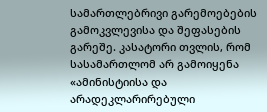სამართლებრივი გარემოებების გამოკვლევისა და შეფასების გარეშე. კასატორი თვლის, რომ სასამართლომ არ გამოიყენა «ამინისტიისა და არადეკლარირებული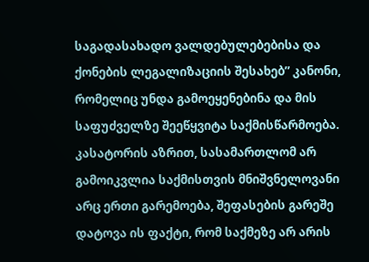საგადასახადო ვალდებულებებისა და ქონების ლეგალიზაციის შესახებ” კანონი, რომელიც უნდა გამოეყენებინა და მის საფუძველზე შეეწყვიტა საქმისწარმოება. კასატორის აზრით, სასამართლომ არ გამოიკვლია საქმისთვის მნიშვნელოვანი არც ერთი გარემოება, შეფასების გარეშე დატოვა ის ფაქტი, რომ საქმეზე არ არის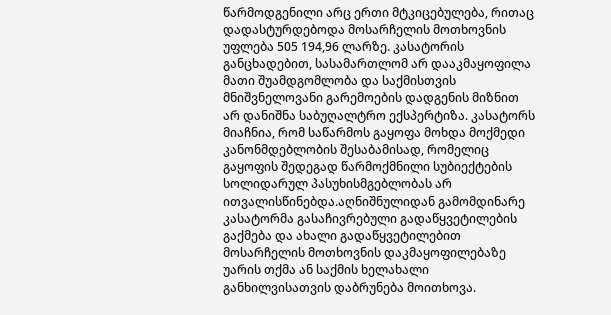წარმოდგენილი არც ერთი მტკიცებულება, რითაც დადასტურდებოდა მოსარჩელის მოთხოვნის უფლება 505 194,96 ლარზე. კასატორის განცხადებით, სასამართლომ არ დააკმაყოფილა მათი შუამდგომლობა და საქმისთვის მნიშვნელოვანი გარემოების დადგენის მიზნით არ დანიშნა საბუღალტრო ექსპერტიზა. კასატორს მიაჩნია, რომ საწარმოს გაყოფა მოხდა მოქმედი კანონმდებლობის შესაბამისად, რომელიც გაყოფის შედეგად წარმოქმნილი სუბიექტების სოლიდარულ პასუხისმგებლობას არ ითვალისწინებდა.აღნიშნულიდან გამომდინარე კასატორმა გასაჩივრებული გადაწყვეტილების გაქმება და ახალი გადაწყვეტილებით მოსარჩელის მოთხოვნის დაკმაყოფილებაზე უარის თქმა ან საქმის ხელახალი განხილვისათვის დაბრუნება მოითხოვა.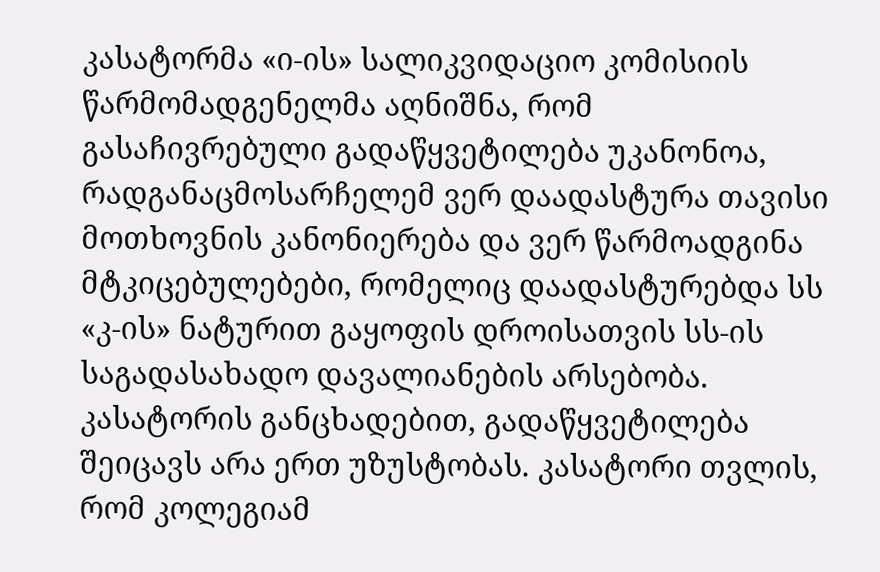კასატორმა «ი-ის» სალიკვიდაციო კომისიის წარმომადგენელმა აღნიშნა, რომ გასაჩივრებული გადაწყვეტილება უკანონოა, რადგანაცმოსარჩელემ ვერ დაადასტურა თავისი მოთხოვნის კანონიერება და ვერ წარმოადგინა მტკიცებულებები, რომელიც დაადასტურებდა სს «კ-ის» ნატურით გაყოფის დროისათვის სს-ის საგადასახადო დავალიანების არსებობა.
კასატორის განცხადებით, გადაწყვეტილება შეიცავს არა ერთ უზუსტობას. კასატორი თვლის, რომ კოლეგიამ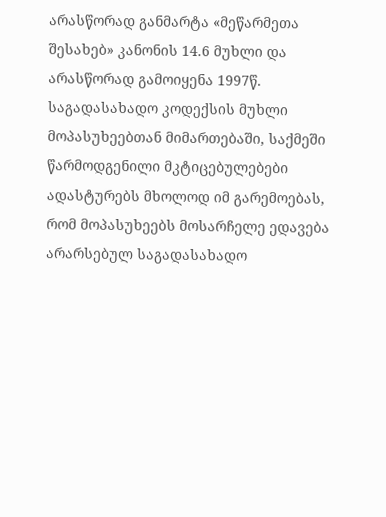არასწორად განმარტა «მეწარმეთა შესახებ» კანონის 14.6 მუხლი და არასწორად გამოიყენა 1997წ. საგადასახადო კოდექსის მუხლი მოპასუხეებთან მიმართებაში, საქმეში წარმოდგენილი მკტიცებულებები ადასტურებს მხოლოდ იმ გარემოებას, რომ მოპასუხეებს მოსარჩელე ედავება არარსებულ საგადასახადო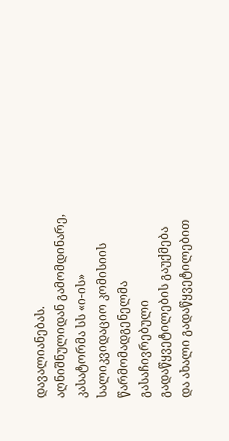დავალიანებას.
აღნიშნულიდან გამომდინარე, კასატორმა სს «ი-ის» სალიკვიდაციო კომისიის წარმომადგენელმა გასაჩივრებული გადაწყვეტილების გაუქმება და ახალი გადაწყვეტილებით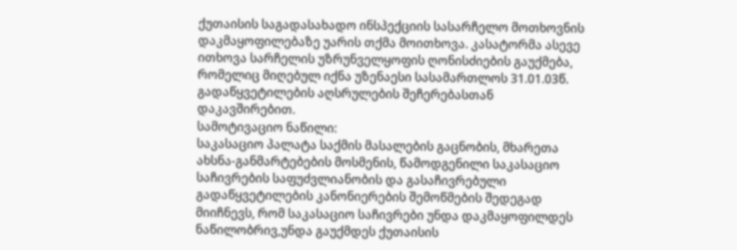ქუთაისის საგადასახადო ინსპექციის სასარჩელო მოთხოვნის დაკმაყოფილებაზე უარის თქმა მოითხოვა. კასატორმა ასევე ითხოვა სარჩელის უზრუნველყოფის ღონისძიების გაუქმება, რომელიც მიღებულ იქნა უზენაესი სასამართლოს 31.01.03წ. გადაწყვეტილების აღსრულების შეჩერებასთან დაკავშირებით.
სამოტივაციო ნაწილი:
საკასაციო პალატა საქმის მასალების გაცნობის, მხარეთა ახსნა-განმარტებების მოსმენის, წამოდგენილი საკასაციო საჩივრების საფუძვლიანობის და გასაჩივრებული გადაწყვეტილების კანონიერების შემოწმების შედეგად მიიჩნევს, რომ საკასაციო საჩივრები უნდა დაკმაყოფილდეს ნაწილობრივ,უნდა გაუქმდეს ქუთაისის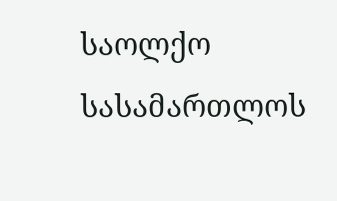საოლქო სასამართლოს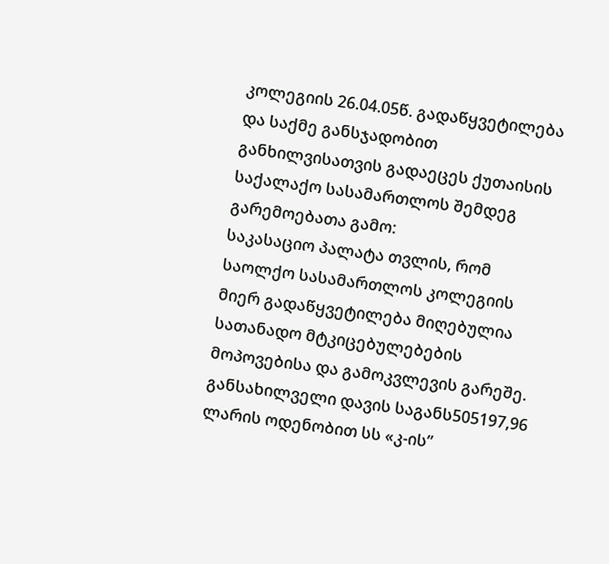კოლეგიის 26.04.05წ. გადაწყვეტილება და საქმე განსჯადობით განხილვისათვის გადაეცეს ქუთაისის საქალაქო სასამართლოს შემდეგ გარემოებათა გამო:
საკასაციო პალატა თვლის, რომ საოლქო სასამართლოს კოლეგიის მიერ გადაწყვეტილება მიღებულია სათანადო მტკიცებულებების მოპოვებისა და გამოკვლევის გარეშე. განსახილველი დავის საგანს505197,96 ლარის ოდენობით სს «კ-ის”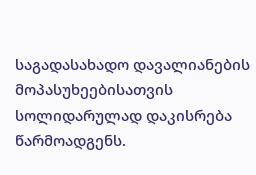საგადასახადო დავალიანების მოპასუხეებისათვის სოლიდარულად დაკისრება წარმოადგენს.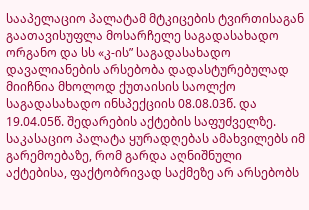სააპელაციო პალატამ მტკიცების ტვირთისაგან გაათავისუფლა მოსარჩელე საგადასახადო ორგანო და სს «კ-ის” საგადასახადო დავალიანების არსებობა დადასტურებულად მიიჩნია მხოლოდ ქუთაისის საოლქო საგადასახადო ინსპექციის 08.08.03წ. და 19.04.05წ. შედარების აქტების საფუძველზე. საკასაციო პალატა ყურადღებას ამახვილებს იმ გარემოებაზე, რომ გარდა აღნიშნული აქტებისა, ფაქტობრივად საქმეზე არ არსებობს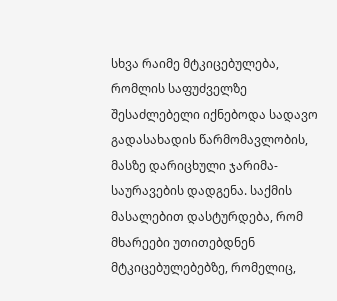სხვა რაიმე მტკიცებულება, რომლის საფუძველზე შესაძლებელი იქნებოდა სადავო გადასახადის წარმომავლობის, მასზე დარიცხული ჯარიმა-საურავების დადგენა. საქმის მასალებით დასტურდება, რომ მხარეები უთითებდნენ მტკიცებულებებზე, რომელიც,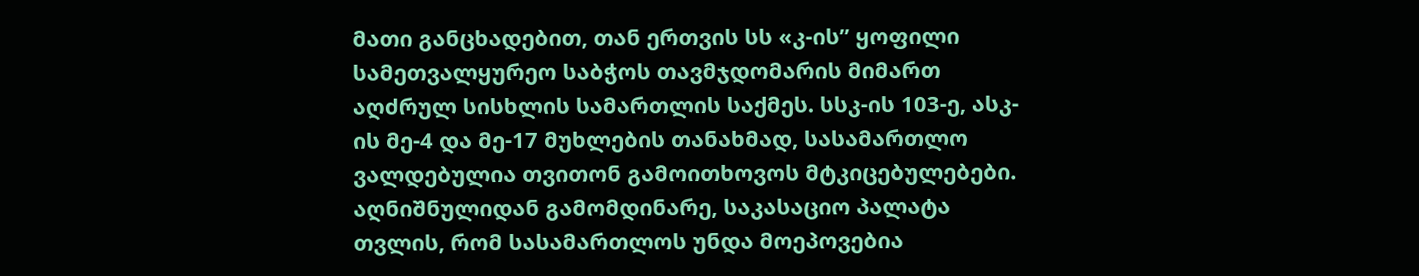მათი განცხადებით, თან ერთვის სს «კ-ის” ყოფილი სამეთვალყურეო საბჭოს თავმჯდომარის მიმართ აღძრულ სისხლის სამართლის საქმეს. სსკ-ის 103-ე, ასკ-ის მე-4 და მე-17 მუხლების თანახმად, სასამართლო ვალდებულია თვითონ გამოითხოვოს მტკიცებულებები. აღნიშნულიდან გამომდინარე, საკასაციო პალატა თვლის, რომ სასამართლოს უნდა მოეპოვებია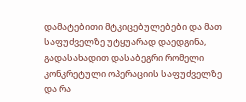დამატებითი მტკიცებულებები და მათ საფუძველზე უტყუარად დაედგინა, გადასახადით დასაბეგრი რომელი კონკრეტული ოპერაციის საფუძველზე და რა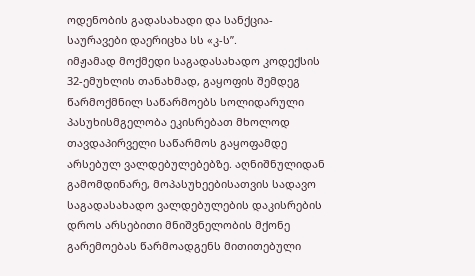ოდენობის გადასახადი და სანქცია-საურავები დაერიცხა სს «კ-ს”.
იმჟამად მოქმედი საგადასახადო კოდექსის 32-ემუხლის თანახმად, გაყოფის შემდეგ წარმოქმნილ საწარმოებს სოლიდარული პასუხისმგელობა ეკისრებათ მხოლოდ თავდაპირველი საწარმოს გაყოფამდე არსებულ ვალდებულებებზე. აღნიშნულიდან გამომდინარე, მოპასუხეებისათვის სადავო საგადასახადო ვალდებულების დაკისრების დროს არსებითი მნიშვნელობის მქონე გარემოებას წარმოადგენს მითითებული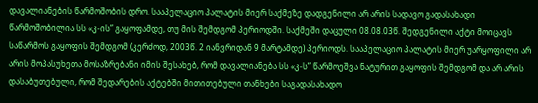დავალიანების წარმოშობის დრო. სააპელაციო პალატის მიერ საქმეზე დადგენილი არ არის სადავო გადასახადი წარმოშობილია სს «კ-ის” გაყოფამდე, თუ მის შემდგომ პერიოდში. საქმეში დაცული 08.08.03წ. შედგენილი აქტი მოიცავს საწარმოს გაყოფის შემდგომ (კერძოდ, 2003წ. 2 იანვრიდან 9 მარტამდე) პერიოდს. სააპელაციო პალატის მიერ უარყოფილი არ არის მოპასუხეთა მოსაზრებანი იმის შესახებ, რომ დავალიანება სს «კ-ს” წარმოეშვა ნატურით გაყოფის შემდგომ და არ არის დასაბუთებული, რომ შედარების აქტებში მითითებული თანხები საგადასახადო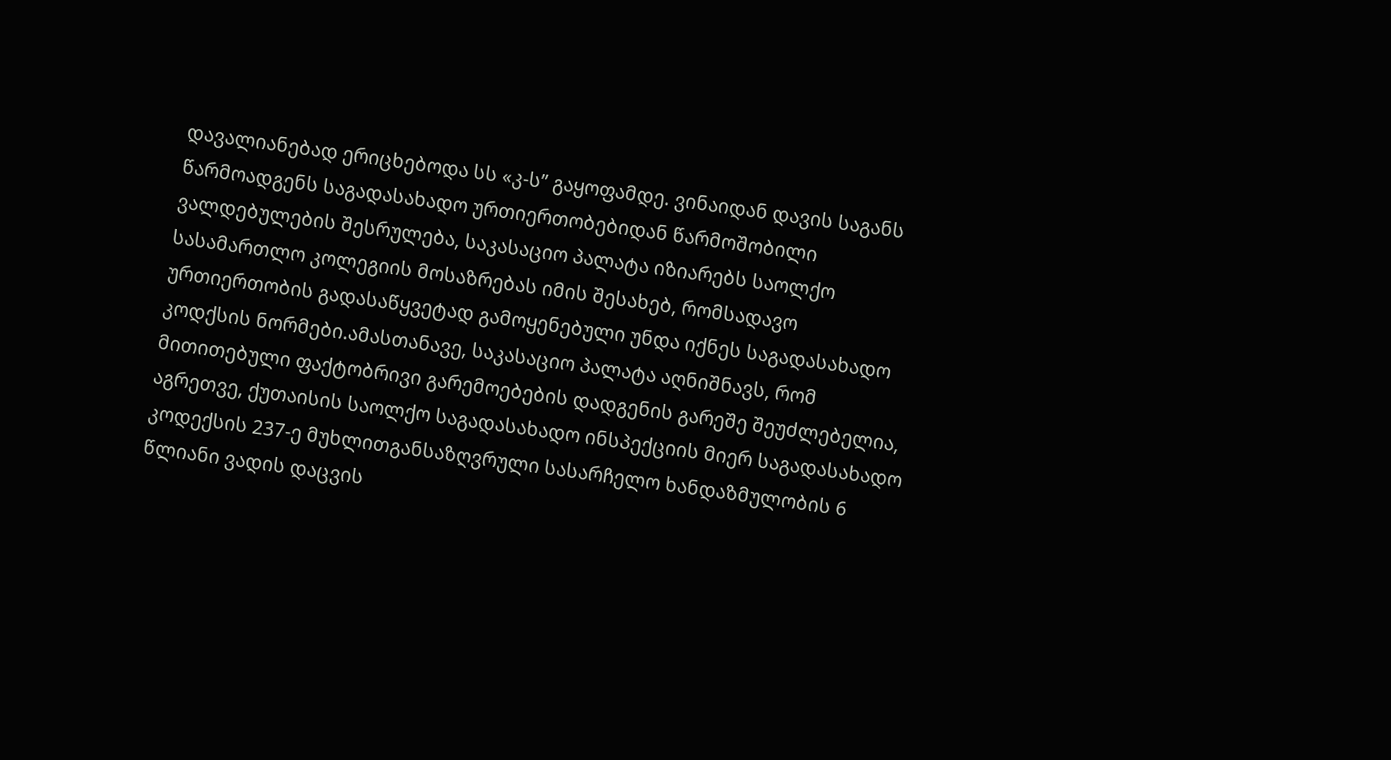დავალიანებად ერიცხებოდა სს «კ-ს” გაყოფამდე. ვინაიდან დავის საგანს წარმოადგენს საგადასახადო ურთიერთობებიდან წარმოშობილი ვალდებულების შესრულება, საკასაციო პალატა იზიარებს საოლქო სასამართლო კოლეგიის მოსაზრებას იმის შესახებ, რომსადავო ურთიერთობის გადასაწყვეტად გამოყენებული უნდა იქნეს საგადასახადო კოდქსის ნორმები.ამასთანავე, საკასაციო პალატა აღნიშნავს, რომ მითითებული ფაქტობრივი გარემოებების დადგენის გარეშე შეუძლებელია, აგრეთვე, ქუთაისის საოლქო საგადასახადო ინსპექციის მიერ საგადასახადო კოდექსის 237-ე მუხლითგანსაზღვრული სასარჩელო ხანდაზმულობის 6 წლიანი ვადის დაცვის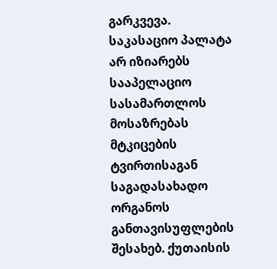გარკვევა.
საკასაციო პალატა არ იზიარებს სააპელაციო სასამართლოს მოსაზრებას მტკიცების ტვირთისაგან საგადასახადო ორგანოს განთავისუფლების შესახებ. ქუთაისის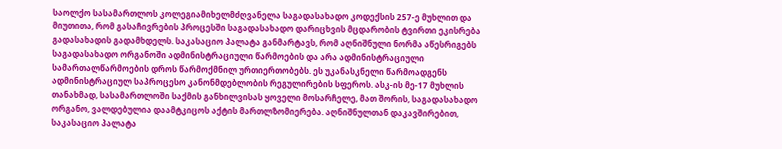საოლქო სასამართლოს კოლეგიამიხელმძღვანელა საგადასახადო კოდექსის 257-ე მუხლით და მიუთითა, რომ გასაჩივრების პროცესში საგადასახადო დარიცხვის მცდარობის ტვირთი ეკისრება გადასახადის გადამხდელს. საკასაციო პალატა განმარტავს, რომ აღნიშნული ნორმა აწესრიგებს საგადასახადო ორგანოში ადმინისტრაციული წარმოების და არა ადმინისტრაციული სამართალწარმოების დროს წარმოქმნილ ურთიერთობებს. ეს უკანასკნელი წარმოადგენს ადმინისტრაციულ საპროცესო კანონმდებლობის რეგულირების სფეროს. ასკ-ის მე-17 მუხლის თანახმად, სასამართლოში საქმის განხილვისას ყოველი მოსარჩელე, მათ შორის, საგადასახადო ორგანო, ვალდებულია დაამტკიცოს აქტის მართლზომიერება. აღნიშნულთან დაკავშირებით, საკასაციო პალატა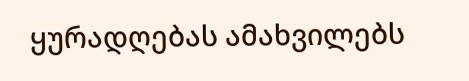ყურადღებას ამახვილებს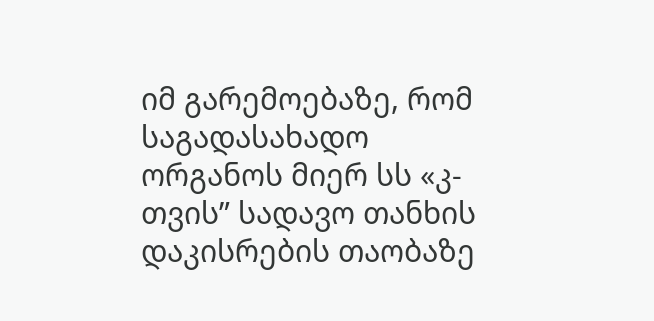იმ გარემოებაზე, რომ საგადასახადო ორგანოს მიერ სს «კ-თვის” სადავო თანხის დაკისრების თაობაზე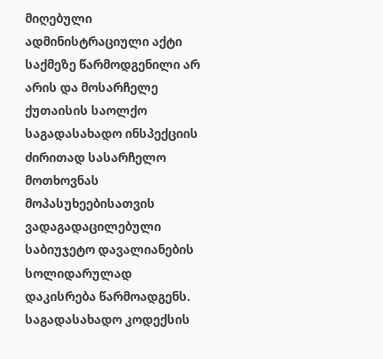მიღებული ადმინისტრაციული აქტი საქმეზე წარმოდგენილი არ არის და მოსარჩელე ქუთაისის საოლქო საგადასახადო ინსპექციის ძირითად სასარჩელო მოთხოვნას მოპასუხეებისათვის ვადაგადაცილებული საბიუჯეტო დავალიანების სოლიდარულად დაკისრება წარმოადგენს. საგადასახადო კოდექსის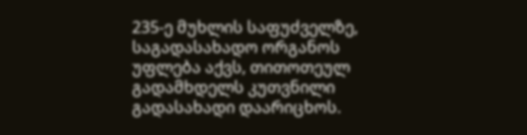235-ე მუხლის საფუძველზე, საგადასახადო ორგანოს უფლება აქვს‚ თითოთეულ გადამხდელს კუთვნილი გადასახადი დაარიცხოს.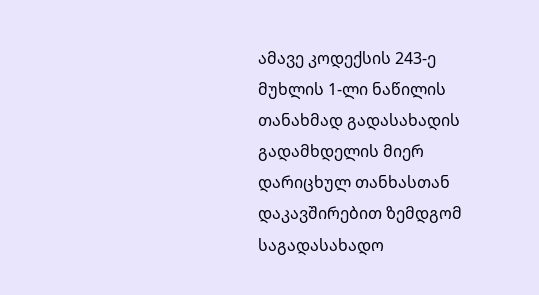ამავე კოდექსის 243-ე მუხლის 1-ლი ნაწილის თანახმად გადასახადის გადამხდელის მიერ დარიცხულ თანხასთან დაკავშირებით ზემდგომ საგადასახადო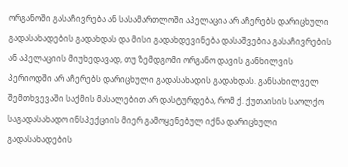ორგანოში გასაჩივრება ან სასამართლოში აპელაცია არ აჩერებს დარიცხული გადასახადების გადახდას და მისი გადახდევინება დასაშვებია გასაჩივრების ან აპელაციის მიუხედავად, თუ ზემდგომი ორგანო დავის განხილვის პერიოდში არ აჩერებს დარიცხული გადასახადის გადახდას. განსახილველ შემთხვევაში საქმის მასალებით არ დასტურდება, რომ ქ. ქუთაისის საოლქო საგადასახადო ინსპექციის მიერ გამოყენებულ იქნა დარიცხული გადასახადების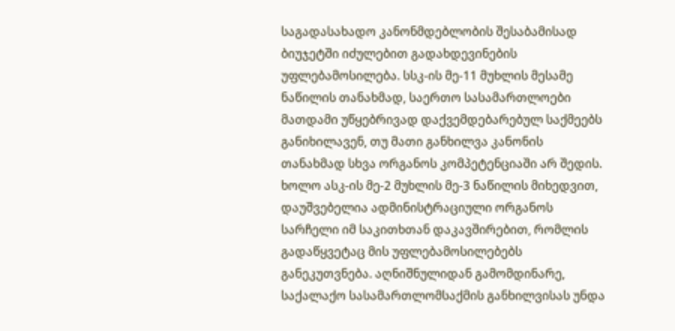საგადასახადო კანონმდებლობის შესაბამისად ბიუჯეტში იძულებით გადახდევინების უფლებამოსილება. სსკ-ის მე-11 მუხლის მესამე ნაწილის თანახმად, საერთო სასამართლოები მათდამი უწყებრივად დაქვემდებარებულ საქმეებს განიხილავენ, თუ მათი განხილვა კანონის თანახმად სხვა ორგანოს კომპეტენციაში არ შედის. ხოლო ასკ-ის მე-2 მუხლის მე-3 ნაწილის მიხედვით, დაუშვებელია ადმინისტრაციული ორგანოს სარჩელი იმ საკითხთან დაკავშირებით, რომლის გადაწყვეტაც მის უფლებამოსილებებს განეკუთვნება. აღნიშნულიდან გამომდინარე, საქალაქო სასამართლომსაქმის განხილვისას უნდა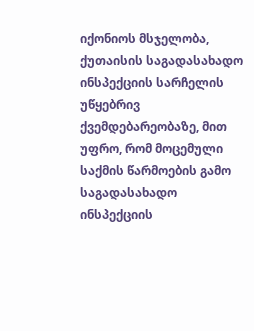იქონიოს მსჯელობა, ქუთაისის საგადასახადო ინსპექციის სარჩელის უწყებრივ ქვემდებარეობაზე, მით უფრო, რომ მოცემული საქმის წარმოების გამო საგადასახადო ინსპექციის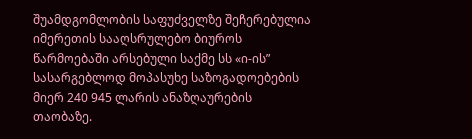შუამდგომლობის საფუძველზე შეჩერებულია იმერეთის სააღსრულებო ბიუროს წარმოებაში არსებული საქმე სს «ი-ის” სასარგებლოდ მოპასუხე საზოგადოებების მიერ 240 945 ლარის ანაზღაურების თაობაზე.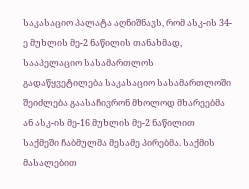საკასაციო პალატა აღნიშნავს, რომ ასკ-ის 34-ე მუხლის მე-2 ნაწილის თანახმად, სააპელაციო სასამართლოს გადაწყვეტილება საკასაციო სასამართლოში შეიძლება გაასაჩივრონ მხოლოდ მხარეებმა ან ასკ-ის მე-16 მუხლის მე-2 ნაწილით საქმეში ჩაბმულმა მესამე პირებმა. საქმის მასალებით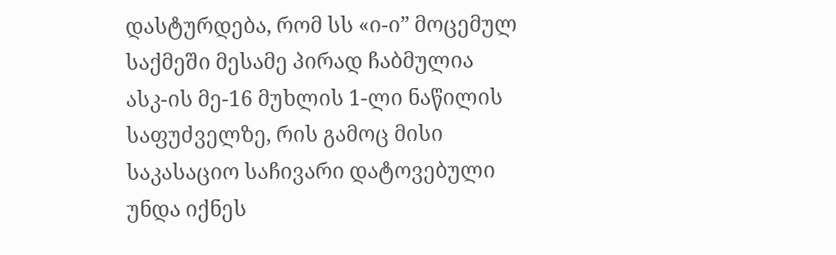დასტურდება, რომ სს «ი-ი” მოცემულ საქმეში მესამე პირად ჩაბმულია ასკ-ის მე-16 მუხლის 1-ლი ნაწილის საფუძველზე, რის გამოც მისი საკასაციო საჩივარი დატოვებული უნდა იქნეს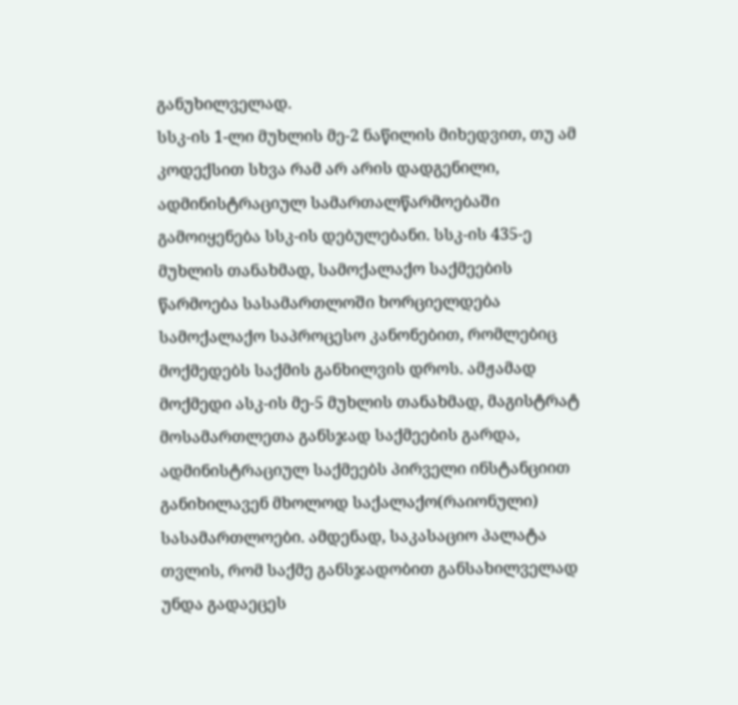განუხილველად.
სსკ-ის 1-ლი მუხლის მე-2 ნაწილის მიხედვით, თუ ამ კოდექსით სხვა რამ არ არის დადგენილი, ადმინისტრაციულ სამართალწარმოებაში გამოიყენება სსკ-ის დებულებანი. სსკ-ის 435-ე მუხლის თანახმად, სამოქალაქო საქმეების წარმოება სასამართლოში ხორციელდება სამოქალაქო საპროცესო კანონებით, რომლებიც მოქმედებს საქმის განხილვის დროს. ამჟამად მოქმედი ასკ-ის მე-5 მუხლის თანახმად, მაგისტრატ მოსამართლეთა განსჯად საქმეების გარდა, ადმინისტრაციულ საქმეებს პირველი ინსტანციით განიხილავენ მხოლოდ საქალაქო(რაიონული) სასამართლოები. ამდენად, საკასაციო პალატა თვლის, რომ საქმე განსჯადობით განსახილველად უნდა გადაეცეს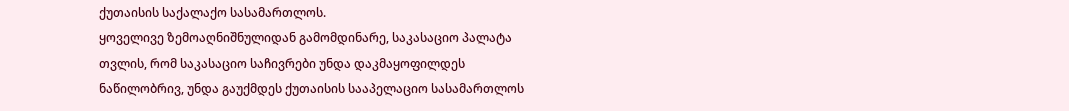ქუთაისის საქალაქო სასამართლოს.
ყოველივე ზემოაღნიშნულიდან გამომდინარე, საკასაციო პალატა თვლის, რომ საკასაციო საჩივრები უნდა დაკმაყოფილდეს ნაწილობრივ, უნდა გაუქმდეს ქუთაისის სააპელაციო სასამართლოს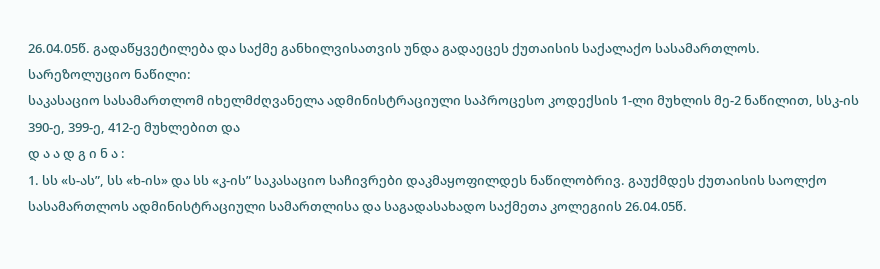26.04.05წ. გადაწყვეტილება და საქმე განხილვისათვის უნდა გადაეცეს ქუთაისის საქალაქო სასამართლოს.
სარეზოლუციო ნაწილი:
საკასაციო სასამართლომ იხელმძღვანელა ადმინისტრაციული საპროცესო კოდექსის 1-ლი მუხლის მე-2 ნაწილით, სსკ-ის 390-ე, 399-ე, 412-ე მუხლებით და
დ ა ა დ გ ი ნ ა :
1. სს «ს-ას”, სს «ხ-ის» და სს «კ-ის” საკასაციო საჩივრები დაკმაყოფილდეს ნაწილობრივ. გაუქმდეს ქუთაისის საოლქო სასამართლოს ადმინისტრაციული სამართლისა და საგადასახადო საქმეთა კოლეგიის 26.04.05წ.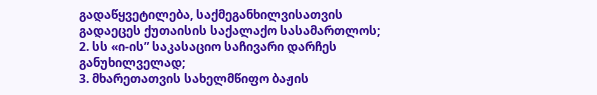გადაწყვეტილება, საქმეგანხილვისათვის გადაეცეს ქუთაისის საქალაქო სასამართლოს;
2. სს «ი-ის” საკასაციო საჩივარი დარჩეს განუხილველად;
3. მხარეთათვის სახელმწიფო ბაჟის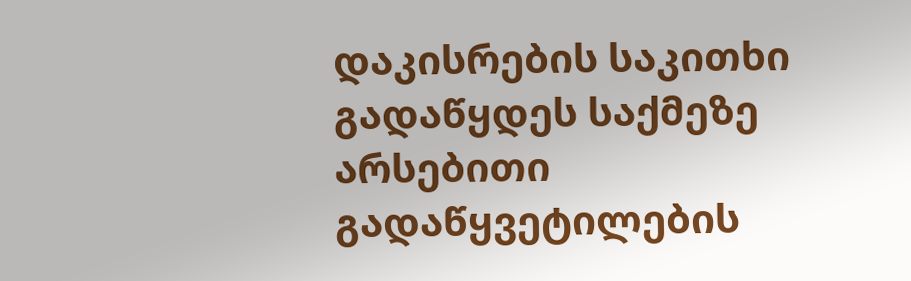დაკისრების საკითხი გადაწყდეს საქმეზე არსებითი გადაწყვეტილების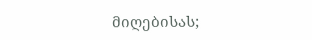მიღებისას;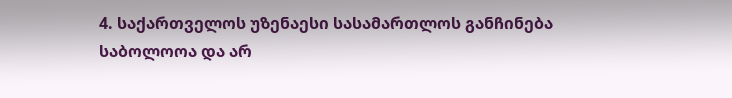4. საქართველოს უზენაესი სასამართლოს განჩინება საბოლოოა და არ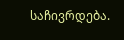საჩივრდება.